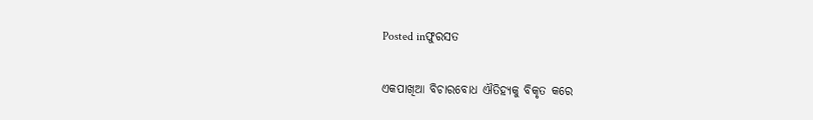Posted inଫୁରସତ

ଏକପାଖିଆ ବିଚାରବୋଧ ଐତିହ୍ୟକୁ ବିକୃତ କରେ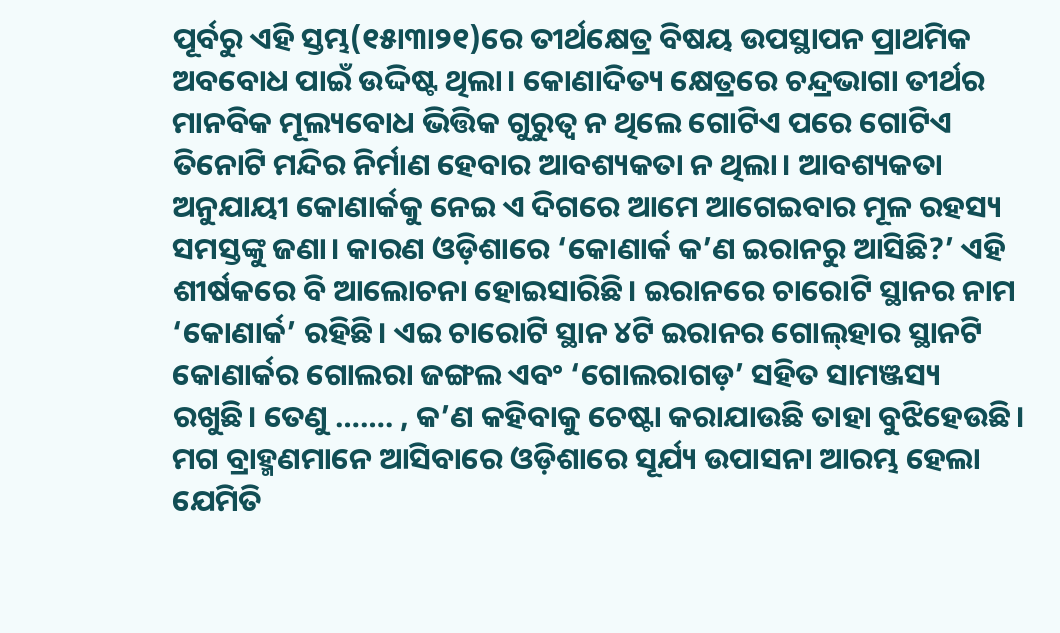ପୂର୍ବରୁ ଏହି ସ୍ତମ୍ଭ(୧୫ା୩ା୨୧)ରେ ତୀର୍ଥକ୍ଷେତ୍ର ବିଷୟ ଉପସ୍ଥାପନ ପ୍ରାଥମିକ ଅବବୋଧ ପାଇଁ ଉଦ୍ଦିଷ୍ଟ ଥିଲା। କୋଣାଦିତ୍ୟ କ୍ଷେତ୍ରରେ ଚନ୍ଦ୍ରଭାଗା ତୀର୍ଥର ମାନବିକ ମୂଲ୍ୟବୋଧ ଭିତ୍ତିକ ଗୁରୁତ୍ୱ ନ ଥିଲେ ଗୋଟିଏ ପରେ ଗୋଟିଏ ତିନୋଟି ମନ୍ଦିର ନିର୍ମାଣ ହେବାର ଆବଶ୍ୟକତା ନ ଥିଲା। ଆବଶ୍ୟକତା ଅନୁଯାୟୀ କୋଣାର୍କକୁ ନେଇ ଏ ଦିଗରେ ଆମେ ଆଗେଇବାର ମୂଳ ରହସ୍ୟ ସମସ୍ତଙ୍କୁ ଜଣା। କାରଣ ଓଡ଼ିଶାରେ ‘କୋଣାର୍କ କ’ଣ ଇରାନରୁ ଆସିଛି?’ ଏହି ଶୀର୍ଷକରେ ବି ଆଲୋଚନା ହୋଇସାରିଛି। ଇରାନରେ ଚାରୋଟି ସ୍ଥାନର ନାମ ‘କୋଣାର୍କ’ ରହିଛି। ଏଇ ଚାରୋଟି ସ୍ଥାନ ୪ଟି ଇରାନର ଗୋଲ୍‌ହାର ସ୍ଥାନଟି କୋଣାର୍କର ଗୋଲରା ଜଙ୍ଗଲ ଏବଂ ‘ଗୋଲରାଗଡ଼’ ସହିତ ସାମଞ୍ଜସ୍ୟ ରଖୁଛି। ତେଣୁ ……. , କ’ଣ କହିବାକୁ ଚେଷ୍ଟା କରାଯାଉଛି ତାହା ବୁଝିହେଉଛି। ମଗ ବ୍ରାହ୍ମଣମାନେ ଆସିବାରେ ଓଡ଼ିଶାରେ ସୂର୍ଯ୍ୟ ଉପାସନା ଆରମ୍ଭ ହେଲା ଯେମିତି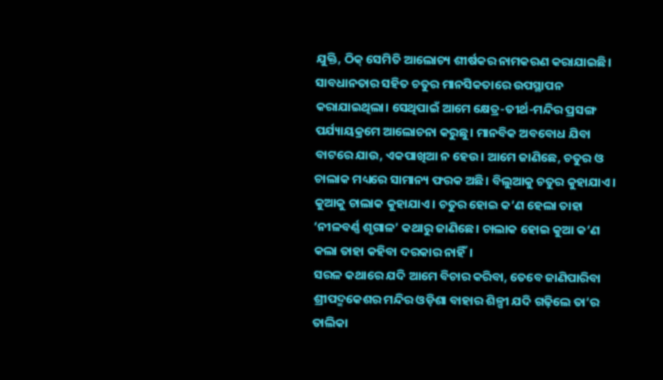ଯୁକ୍ତି, ଠିକ୍‌ ସେମିତି ଆଲୋଚ୍ୟ ଶୀର୍ଷକର ନାମକରଣ କରାଯାଇଛି। ସାବଧାନତାର ସହିତ ଚତୁର ମାନସିକତାରେ ଉପସ୍ଥାପନ କରାଯାଇଥିଲା। ସେଥିପାଇଁ ଆମେ କ୍ଷେତ୍ର-ତୀର୍ଥ-ମନ୍ଦିର ପ୍ରସଙ୍ଗ ପର୍ଯ୍ୟାୟକ୍ରମେ ଆଲୋଚନା କରୁଛୁ। ମାନବିକ ଅବବୋଧ ଯିବା ବାଟରେ ଯାଉ, ଏକପାଖିଆ ନ ହେଉ। ଆମେ ଜାଣିଛେ, ଚତୁର ଓ ଚାଲାକ ମଧ୍ୟରେ ସାମାନ୍ୟ ଫରକ ଅଛି। ବିଲୁଆକୁ ଚତୁର କୁହାଯାଏ। କୁଆକୁ ଚାଲାକ କୁହାଯାଏ। ଚତୁର ହୋଇ କ’ଣ ହେଲା ତାହା ‘ନୀଳବର୍ଣ୍ଣ ଶୃଗାଳ’ କଥାରୁ ଜାଣିଛେ। ଚାଲାକ ହୋଇ କୁଆ କ’ଣ କଲା ତାହା କହିବା ଦରକାର ନାହିଁ।
ସରଳ କଥାରେ ଯଦି ଆମେ ବିଚାର କରିବା, ତେବେ ଜାଣିପାରିବା ଶ୍ରୀପଦ୍ମକେଶର ମନ୍ଦିର ଓଡ଼ିଶା ବାହାର ଶିଳ୍ପୀ ଯଦି ଗଢ଼ିଲେ ତା’ର ତାଲିକା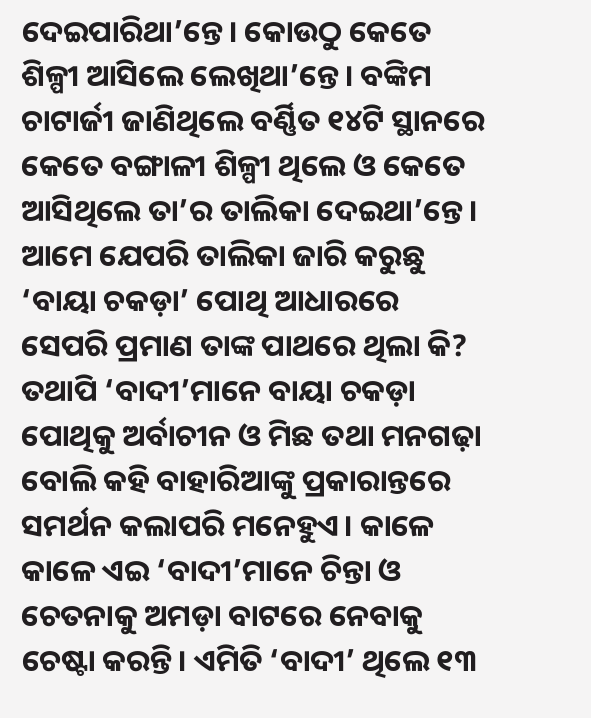ଦେଇପାରିଥା’ନ୍ତେ। କୋଉଠୁ କେତେ ଶିଳ୍ପୀ ଆସିଲେ ଲେଖିଥା’ନ୍ତେ। ବଙ୍କିମ ଚାଟାର୍ଜୀ ଜାଣିଥିଲେ ବର୍ଣ୍ଣିତ ୧୪ଟି ସ୍ଥାନରେ କେତେ ବଙ୍ଗାଳୀ ଶିଳ୍ପୀ ଥିଲେ ଓ କେତେ ଆସିଥିଲେ ତା’ର ତାଲିକା ଦେଇଥା’ନ୍ତେ। ଆମେ ଯେପରି ତାଲିକା ଜାରି କରୁଛୁ ‘ବାୟା ଚକଡ଼ା’ ପୋଥି ଆଧାରରେ ସେପରି ପ୍ରମାଣ ତାଙ୍କ ପାଥରେ ଥିଲା କି? ତଥାପି ‘ବାଦୀ’ମାନେ ବାୟା ଚକଡ଼ା ପୋଥିକୁ ଅର୍ବାଚୀନ ଓ ମିଛ ତଥା ମନଗଢ଼ା ବୋଲି କହି ବାହାରିଆଙ୍କୁ ପ୍ରକାରାନ୍ତରେ ସମର୍ଥନ କଲାପରି ମନେହୁଏ। କାଳେ କାଳେ ଏଇ ‘ବାଦୀ’ମାନେ ଚିନ୍ତା ଓ ଚେତନାକୁ ଅମଡ଼ା ବାଟରେ ନେବାକୁ ଚେଷ୍ଟା କରନ୍ତି। ଏମିତି ‘ବାଦୀ’ ଥିଲେ ୧୩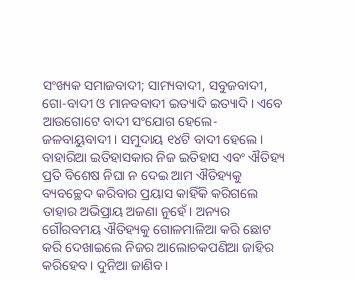ସଂଖ୍ୟକ ସମାଜବାଦୀ; ସାମ୍ୟବାଦୀ, ସବୁଜବାଦୀ, ଗୋ-ବାଦୀ ଓ ମାନବବାଦୀ ଇତ୍ୟାଦି ଇତ୍ୟାଦି। ଏବେ ଆଉଗୋଟେ ବାଦୀ ସଂଯୋଗ ହେଲେ-ଜଳବାୟୁବାଦୀ। ସମୁଦାୟ ୧୪ଟି ବାଦୀ ହେଲେ।
ବାହାରିଆ ଇତିହାସକାର ନିଜ ଇତିହାସ ଏବଂ ଐତିହ୍ୟ ପ୍ରତି ବିଶେଷ ନିଘା ନ ଦେଇ ଆମ ଐତିହ୍ୟକୁ ବ୍ୟବଚ୍ଛେଦ କରିବାର ପ୍ରୟାସ କାହିଁକି କରିଗଲେ ତାହାର ଅଭିପ୍ରାୟ ଅଜଣା ନୁହେଁ। ଅନ୍ୟର ଗୌରବମୟ ଐତିହ୍ୟକୁ ଗୋଳମାଳିଆ କରି ଛୋଟ କରି ଦେଖାଇଲେ ନିଜର ଆଲୋଚକପଣିଆ ଜାହିର କରିହେବ। ଦୁନିଆ ଜାଣିବ।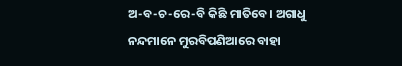ଅ-ବ-ଚ-ରେ-ବି କିଛି ମାତିବେ। ଅଗାଧୁ ନନ୍ଦମାନେ ମୁରବିପଣିଆରେ ବାହା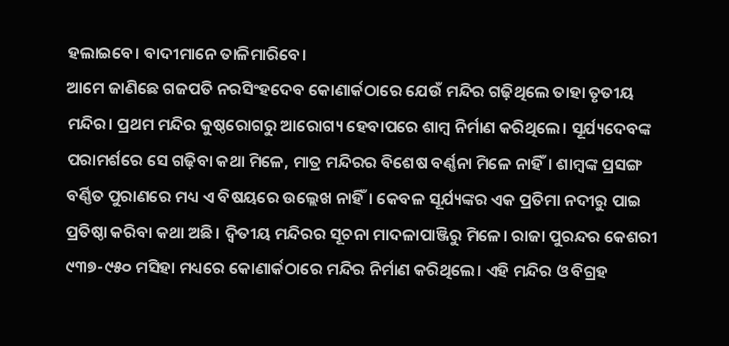ହଲାଇବେ। ବାଦୀମାନେ ତାଳିମାରିବେ।
ଆମେ ଜାଣିଛେ ଗଜପତି ନରସିଂହଦେବ କୋଣାର୍କଠାରେ ଯେଉଁ ମନ୍ଦିର ଗଢ଼ିଥିଲେ ତାହା ତୃତୀୟ ମନ୍ଦିର। ପ୍ରଥମ ମନ୍ଦିର କୁଷ୍ଠରୋଗରୁ ଆରୋଗ୍ୟ ହେବାପରେ ଶାମ୍ବ ନିର୍ମାଣ କରିଥିଲେ। ସୂର୍ଯ୍ୟଦେବଙ୍କ ପରାମର୍ଶରେ ସେ ଗଢ଼ିବା କଥା ମିଳେ, ମାତ୍ର ମନ୍ଦିରର ବିଶେଷ ବର୍ଣ୍ଣନା ମିଳେ ନାହିଁ। ଶାମ୍ବଙ୍କ ପ୍ରସଙ୍ଗ ବର୍ଣ୍ଣିତ ପୁରାଣରେ ମଧ୍ୟ ଏ ବିଷୟରେ ଉଲ୍ଲେଖ ନାହିଁ। କେବଳ ସୂର୍ଯ୍ୟଙ୍କର ଏକ ପ୍ରତିମା ନଦୀରୁ ପାଇ ପ୍ରତିଷ୍ଠା କରିବା କଥା ଅଛି। ଦ୍ୱିତୀୟ ମନ୍ଦିରର ସୂଚନା ମାଦଳାପାଞ୍ଜିରୁ ମିଳେ। ରାଜା ପୁରନ୍ଦର କେଶରୀ ୯୩୭-୯୫୦ ମସିହା ମଧ୍ୟରେ କୋଣାର୍କଠାରେ ମନ୍ଦିର ନିର୍ମାଣ କରିଥିଲେ। ଏହି ମନ୍ଦିର ଓ ବିଗ୍ରହ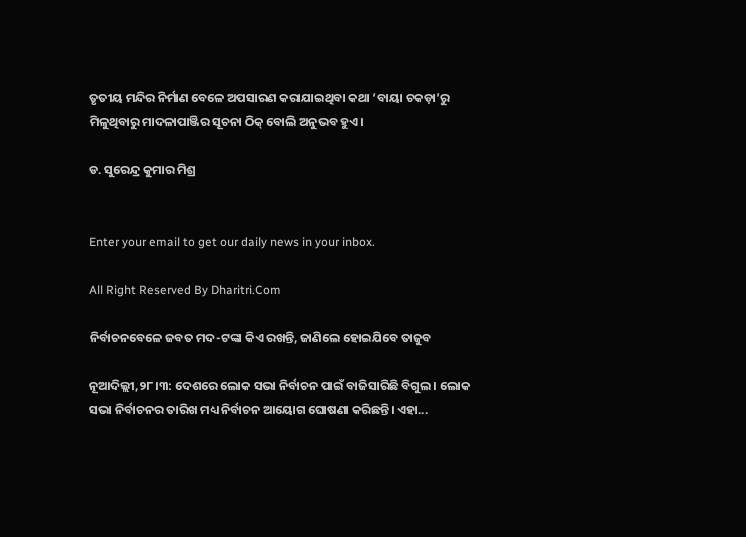ତୃତୀୟ ମନ୍ଦିର ନିର୍ମାଣ ବେଳେ ଅପସାରଣ କରାଯାଇଥିବା କଥା ‘ବାୟା ଚକଡ଼ା’ରୁ ମିଳୁଥିବାରୁ ମାଦଳାପାଞ୍ଜିର ସୂଚନା ଠିକ୍‌ ବୋଲି ଅନୁଭବ ହୁଏ।

ଡ. ସୁରେନ୍ଦ୍ର କୁମାର ମିଶ୍ର


Enter your email to get our daily news in your inbox.

All Right Reserved By Dharitri.Com

ନିର୍ବାଚନବେଳେ ଜବତ ମଦ-ଟଙ୍କା କିଏ ରଖନ୍ତି, ଜାଣିଲେ ହୋଇଯିବେ ତାଜୁବ

ନୂଆଦିଲ୍ଲୀ,୨୮।୩: ଦେଶରେ ଲୋକ ସଭା ନିର୍ବାଚନ ପାଇଁ ବାଜିସାରିଛି ବିଗୁଲ । ଲୋକ ସଭା ନିର୍ବାଚନର ତାରିଖ ମଧ୍ୟ ନିର୍ବାଚନ ଆୟୋଗ ଘୋଷଣା କରିଛନ୍ତି। ଏହା...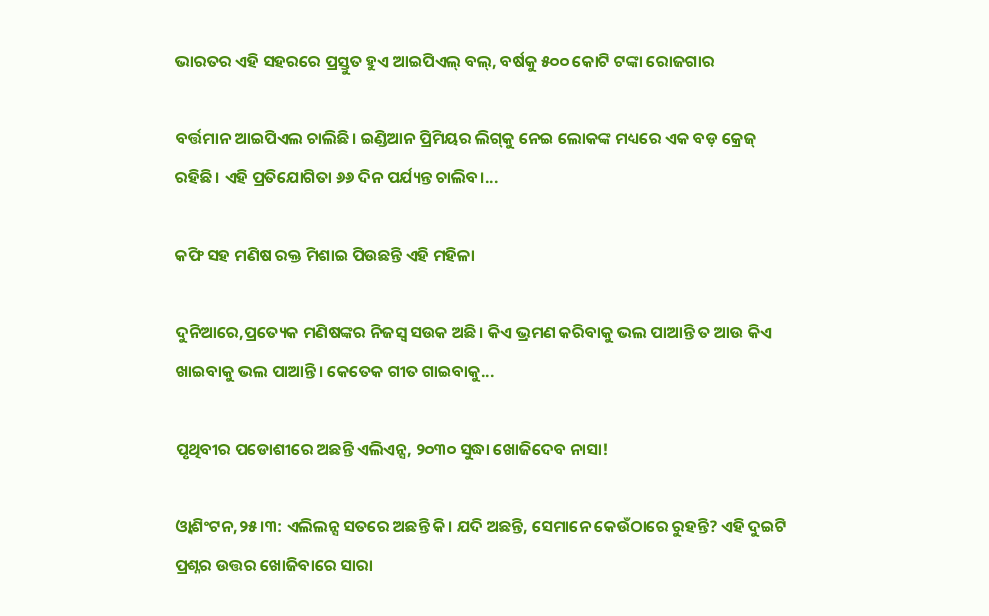ଭାରତର ଏହି ସହରରେ ପ୍ରସ୍ତୁତ ହୁଏ ଆଇପିଏଲ୍‌ ବଲ୍‌, ବର୍ଷକୁ ୫୦୦ କୋଟି ଟଙ୍କା ରୋଜଗାର

ବର୍ତ୍ତମାନ ଆଇପିଏଲ ଚାଲିଛି। ଇଣ୍ଡିଆନ ପ୍ରିମିୟର ଲିଗ୍‌କୁ ନେଇ ଲୋକଙ୍କ ମଧ୍ୟରେ ଏକ ବଡ଼ କ୍ରେଜ୍‌ ରହିଛି। ଏହି ପ୍ରତିଯୋଗିତା ୬୬ ଦିନ ପର୍ଯ୍ୟନ୍ତ ଚାଲିବ।...

କଫି ସହ ମଣିଷ ରକ୍ତ ମିଶାଇ ପିଉଛନ୍ତି ଏହି ମହିଳା

ଦୁନିଆରେ,ପ୍ରତ୍ୟେକ ମଣିଷଙ୍କର ନିଜସ୍ବ ସଉକ ଅଛି। କିଏ ଭ୍ରମଣ କରିବାକୁ ଭଲ ପାଆନ୍ତି ତ ଆଉ କିଏ ଖାଇବାକୁ ଭଲ ପାଆନ୍ତି। କେତେକ ଗୀତ ଗାଇବାକୁ...

ପୃଥିବୀର ପଡୋଶୀରେ ଅଛନ୍ତି ଏଲିଏନ୍ସ, ୨୦୩୦ ସୁଦ୍ଧା ଖୋଜିଦେବ ନାସା!

ଓ୍ବାଶିଂଟନ,୨୫।୩: ଏଲିଲନ୍ସ ସତରେ ଅଛନ୍ତି କି। ଯଦି ଅଛନ୍ତି, ସେମାନେ କେଉଁଠାରେ ରୁହନ୍ତି? ଏହି ଦୁଇଟି ପ୍ରଶ୍ନର ଉତ୍ତର ଖୋଜିବାରେ ସାରା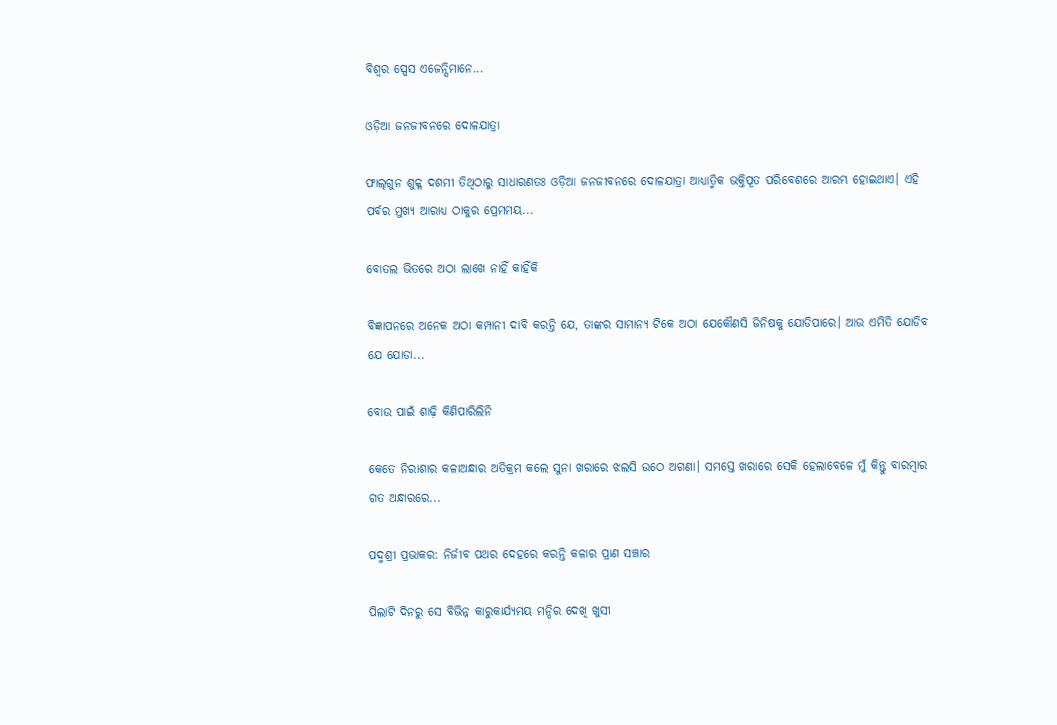ବିଶ୍ୱର ସ୍ପେସ ଏଜେନ୍ସିମାନେ...

ଓଡ଼ିଆ ଜନଜୀବନରେ ଦୋଳଯାତ୍ରା

ଫାଲ୍‌ଗୁନ ଶୁକ୍ଳ ଦଶମୀ ତିଥିଠାରୁ ସାଧାରଣତଃ ଓଡ଼ିଆ ଜନଜୀବନରେ ଦୋଳଯାତ୍ରା ଆଧ୍ୟାତ୍ମିକ ଭକ୍ତିପୂତ ପରିବେଶରେ ଆରମ୍ଭ ହୋଇଥାଏ। ଏହି ପର୍ବର ମୁଖ୍ୟ ଆରାଧ୍ୟ ଠାକୁର ପ୍ରେମମୟ...

ବୋତଲ ଭିତରେ ଅଠା ଲାଖେ ନାହିଁ କାହିଁକି

ବିଜ୍ଞାପନରେ ଅନେକ ଅଠା କମ୍ପାନୀ ଦାବି କରନ୍ତି ଯେ, ତାଙ୍କର ସାମାନ୍ୟ ଟିକେ ଅଠା ଯେକୌଣସି ଜିନିଷକୁ ଯୋଡିପାରେ। ଆଉ ଏମିତି ଯୋଡିବ ଯେ ଯୋଡା...

ବୋଉ ପାଇଁ ଶାଢ଼ି କିଣିପାରିଲିନି

କେତେ ନିରାଶାର କଳାଅନ୍ଧାର ଅତିକ୍ରମ କଲେ ସୁନା ଖରାରେ ଝଲସି ଉଠେ ଅଗଣା। ସମସ୍ତେ ଖରାରେ ସେକି ହେଲାବେଳେ ମୁଁ କିନ୍ତୁ ବାରମ୍ବାର ଗତ ଅନ୍ଧାରରେ...

ପଦ୍ମଶ୍ରୀ ପ୍ରଭାକର: ନିର୍ଜୀବ ପଥର ଦେହରେ କରନ୍ତି କଳାର ପ୍ରାଣ ସଞ୍ଚାର

ପିଲାଟି ଦିନରୁ ସେ ବିଭିନ୍ନ କାରୁକାର୍ଯ୍ୟମୟ ମନ୍ଦିର ଦେଖି ଖୁସୀ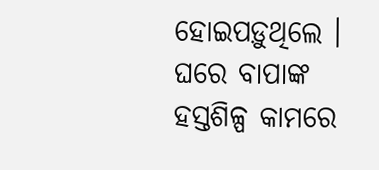ହୋଇପଡ଼ୁଥିଲେ । ଘରେ ବାପାଙ୍କ ହସ୍ତଶିଳ୍ପ କାମରେ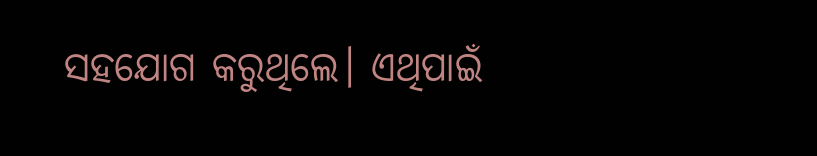ସହଯୋଗ କରୁଥିଲେ। ଏଥିପାଇଁ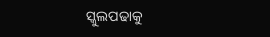ସ୍କୁଲପଢାକୁ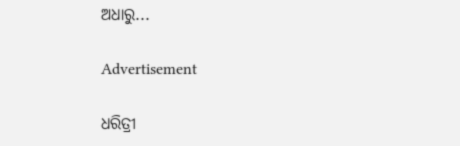ଅଧାରୁ...

Advertisement

ଧରିତ୍ରୀ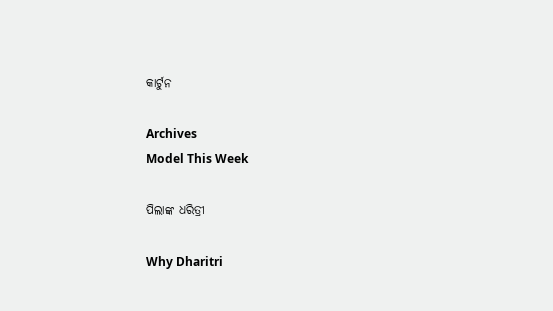କାର୍ଟୁନ

Archives
Model This Week

ପିଲାଙ୍କ ଧରିତ୍ରୀ

Why Dharitri